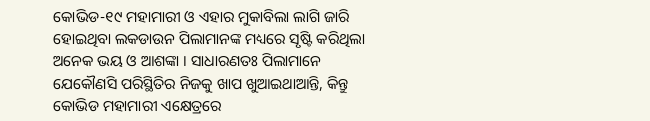କୋଭିଡ-୧୯ ମହାମାରୀ ଓ ଏହାର ମୁକାବିଲା ଲାଗି ଜାରି ହୋଇଥିବା ଲକଡାଉନ ପିଲାମାନଙ୍କ ମଧ୍ୟରେ ସୃଷ୍ଟି କରିଥିଲା ଅନେକ ଭୟ ଓ ଆଶଙ୍କା । ସାଧାରଣତଃ ପିଲାମାନେ ଯେକୌଣସି ପରିସ୍ଥିତିର ନିଜକୁ ଖାପ ଖୁଆଇଥାଆନ୍ତି, କିନ୍ତୁ କୋଭିଡ ମହାମାରୀ ଏକ୍ଷେତ୍ରରେ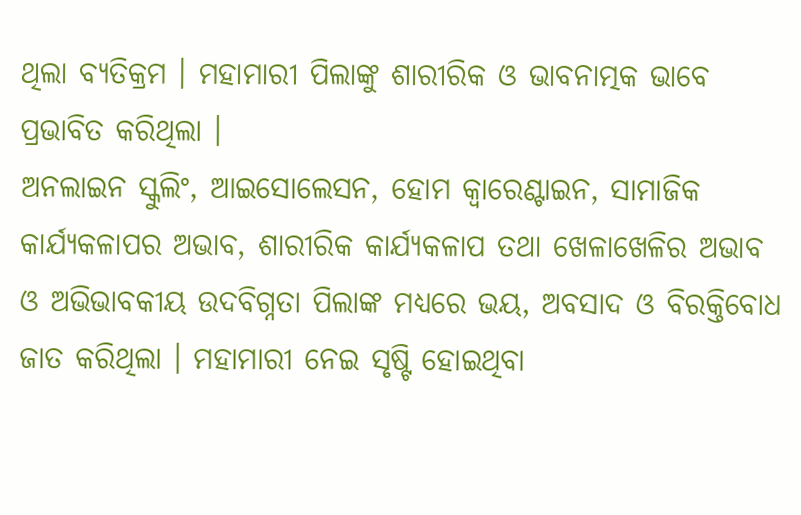ଥିଲା ବ୍ୟତିକ୍ରମ । ମହାମାରୀ ପିଲାଙ୍କୁ ଶାରୀରିକ ଓ ଭାବନାତ୍ମକ ଭାବେ ପ୍ରଭାବିତ କରିଥିଲା ।
ଅନଲାଇନ ସ୍କୁଲିଂ, ଆଇସୋଲେସନ, ହୋମ କ୍ବାରେଣ୍ଟାଇନ, ସାମାଜିକ କାର୍ଯ୍ୟକଳାପର ଅଭାବ, ଶାରୀରିକ କାର୍ଯ୍ୟକଳାପ ତଥା ଖେଳାଖେଳିର ଅଭାବ ଓ ଅଭିଭାବକୀୟ ଉଦବିଗ୍ନତା ପିଲାଙ୍କ ମଧ୍ୟରେ ଭୟ, ଅବସାଦ ଓ ବିରକ୍ତିବୋଧ ଜାତ କରିଥିଲା । ମହାମାରୀ ନେଇ ସୃଷ୍ଟି ହୋଇଥିବା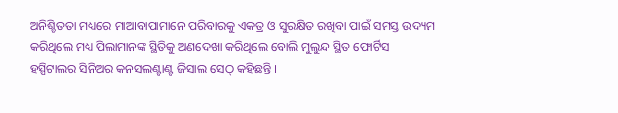ଅନିଶ୍ଚିତତା ମଧ୍ୟରେ ମାଆବାପାମାନେ ପରିବାରକୁ ଏକତ୍ର ଓ ସୁରକ୍ଷିତ ରଖିବା ପାଇଁ ସମସ୍ତ ଉଦ୍ୟମ କରିଥିଲେ ମଧ୍ୟ ପିଲାମାନଙ୍କ ସ୍ଥିତିକୁ ଅଣଦେଖା କରିଥିଲେ ବୋଲି ମୁଲୁନ୍ଦ ସ୍ଥିତ ଫୋର୍ଟିସ ହସ୍ପିଟାଲର ସିନିଅର କନସଲଣ୍ଟାଣ୍ଟ ଜିସାଲ ସେଠ୍ କହିଛନ୍ତି ।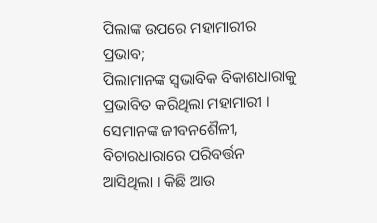ପିଲାଙ୍କ ଉପରେ ମହାମାରୀର ପ୍ରଭାବ;
ପିଲାମାନଙ୍କ ସ୍ବଭାବିକ ବିକାଶଧାରାକୁ ପ୍ରଭାବିତ କରିଥିଲା ମହାମାରୀ । ସେମାନଙ୍କ ଜୀବନଶୈଳୀ, ବିଚାରଧାରାରେ ପରିବର୍ତ୍ତନ ଆସିଥିଲା । କିଛି ଆଉ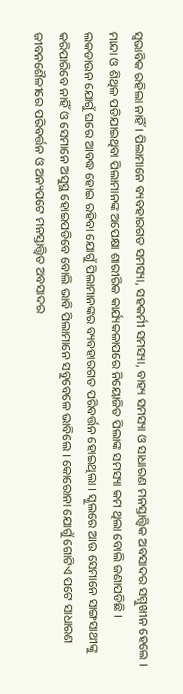ସ୍ବଭାବିକ ରହିଲା ନାହିଁ । ପିଲାମାନେ ବ୍ୟବହାରଗତ ସମସ୍ୟା, ସହକର୍ମୀ ସମସ୍ୟା, ବାହ୍ୟ ସମସ୍ୟା ଓ ସାଧାରଣ ମନସ୍ତାତ୍ତ୍ବିକ ଅବସାଦର ସମ୍ମୁଖୀନ ହେଲେ । ମାନ୍ଦା ଓ ଶିଥିଳ ପଡିଯାଇଥିବା ପିଲାମାନଙ୍କ ଅପେକ୍ଷା ଶାରୀରିକ କାର୍ଯ୍ୟକଳାପରେ ନିୟୋଜିତ ପିଲାଙ୍କ ସମସ୍ୟା କମ ଥିଲା ବୋଲି ଜଣାପଡିଛି ।
ଲକଡାଉନ ଯୋଗୁଁ ଘରେ ଆବଦ୍ଧ ହୋଇ ରହିବା ଯୋଗୁଁ ପିଲାମାନଙ୍କର ବ୍ୟବହାରଗତ ପରିବର୍ତ୍ତନ ହୋଇଥିଲା । ସ୍କୁଲରେ ଆଉ ସେମାନେ ସାଙ୍ଗସାଥୀଙ୍କୁ କରିପାରିବେ ନାହିଁ ଓ ସେମାନେ ଅସୁସ୍ଥ ହୋଇପଡିବେ ବୋଲି ଭାବି ପିଲାମାନେ ସବୁବେଳେ ଭାବିଲେ । କୋରୋନା ଯୋଗୁଁ ଗୋଟିଏ ପଟେ ସାଧାରଣ ଜୀବନଶୈଳୀରେ ପରିବର୍ତ୍ତନ ଓ ଅନ୍ୟପଟେ ମନସ୍ତାତ୍ତ୍ବିତ ଅବସାଦର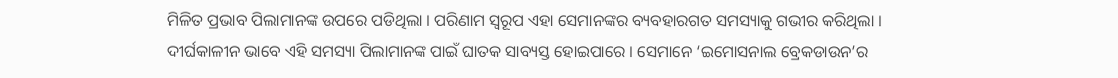ମିଳିତ ପ୍ରଭାବ ପିଲାମାନଙ୍କ ଉପରେ ପଡିଥିଲା । ପରିଣାମ ସ୍ବରୂପ ଏହା ସେମାନଙ୍କର ବ୍ୟବହାରଗତ ସମସ୍ୟାକୁ ଗଭୀର କରିଥିଲା ।
ଦୀର୍ଘକାଳୀନ ଭାବେ ଏହି ସମସ୍ୟା ପିଲାମାନଙ୍କ ପାଇଁ ଘାତକ ସାବ୍ୟସ୍ତ ହୋଇପାରେ । ସେମାନେ ‘ଇମୋସନାଲ ବ୍ରେକଡାଉନ’ର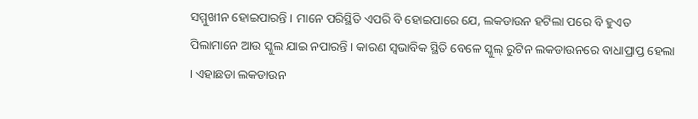ସମ୍ମୁଖୀନ ହୋଇପାରନ୍ତି । ମାନେ ପରିସ୍ଥିତି ଏପରି ବି ହୋଇପାରେ ଯେ, ଲକଡାଉନ ହଟିଲା ପରେ ବି ହୁଏତ ପିଲାମାନେ ଆଉ ସ୍କୁଲ ଯାଇ ନପାରନ୍ତି । କାରଣ ସ୍ବଭାବିକ ସ୍ଥିତି ବେଳେ ସ୍କୁଲ୍ ରୁଟିନ ଲକଡାଉନରେ ବାଧାପ୍ରାପ୍ତ ହେଲା । ଏହାଛଡା ଲକଡାଉନ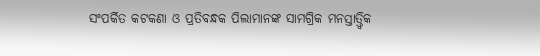ସଂପର୍କିତ କଟକଣା ଓ ପ୍ରତିବନ୍ଧକ ପିଲାମାନଙ୍କ ସାମଗ୍ରିକ ମନସ୍ତାତ୍ତ୍ବିକ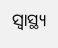ସ୍ବାସ୍ଥ୍ୟ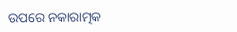ଉପରେ ନକାରାତ୍ମକ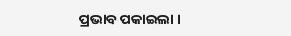ପ୍ରଭାବ ପକାଇଲା ।